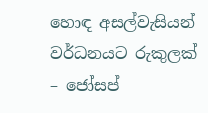හොඳ අසල්වැසියන් වර්ධනයට රුකුලක් – ජෝසප්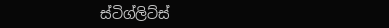ස්ටිග්ලිට්ස්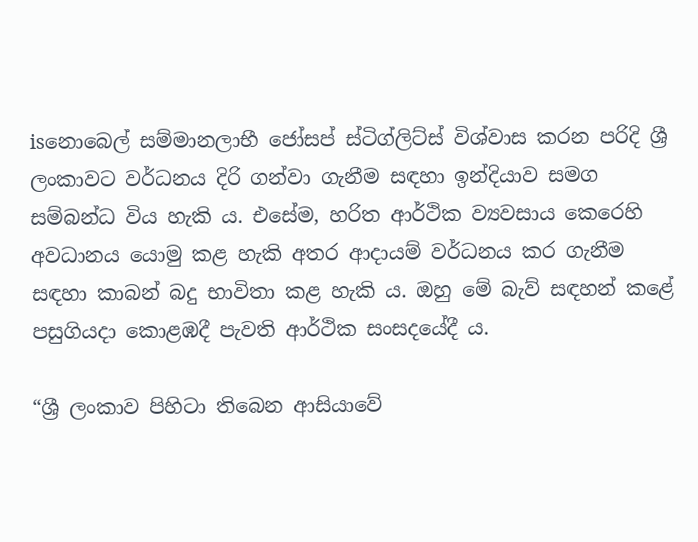isනොබෙල් සම්මානලාභී ජෝසප් ස්ටිග්ලිට්ස් විශ්වාස කරන පරිදි ශ්‍රී ලංකාවට වර්ධනය දිරි ගන්වා ගැනීම සඳහා ඉන්දියාව සමග සම්බන්ධ විය හැකි ය. එසේම, හරිත ආර්ථික ව්‍යවසාය කෙරෙහි අවධානය යොමු කළ හැකි අතර ආදායම් වර්ධනය කර ගැනීම සඳහා කාබන් බදු භාවිතා කළ හැකි ය. ඔහු මේ බැව් සඳහන් කළේ පසුගියදා කොළඹදී පැවති ආර්ථික සංසදයේදී ය.

“ශ්‍රී ලංකාව පිහිටා තිබෙන ආසියාවේ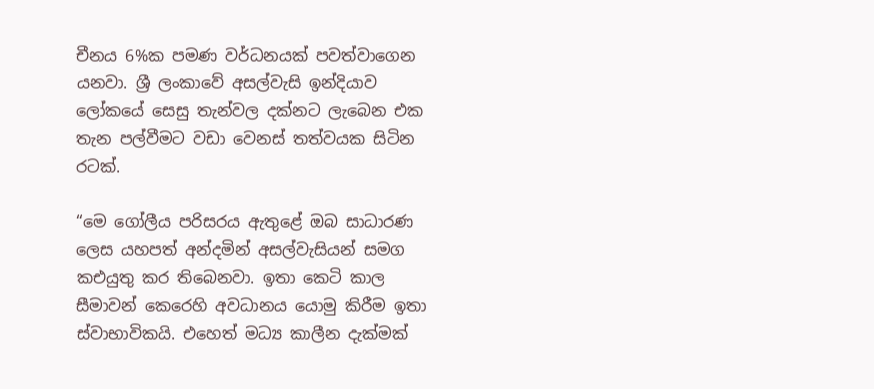චීනය 6%ක පමණ වර්ධනයක් පවත්වාගෙන යනවා. ශ්‍රී ලංකාවේ අසල්වැසි ඉන්දියාව ලෝකයේ සෙසු තැන්වල දක්නට ලැබෙන එක තැන පල්වීමට වඩා වෙනස් තත්වයක සිටින රටක්.

“මෙ ගෝලීය පරිසරය ඇතුළේ ඔබ සාධාරණ ලෙස යහපත් අන්දමින් අසල්වැසියන් සමග කඑයුතු කර තිබෙනවා. ඉතා කෙටි කාල සීමාවන් කෙරෙහි අවධානය යොමු කිරීම ඉතා ස්වාභාවිකයි. එහෙත් මධ්‍ය කාලීන දැක්මක්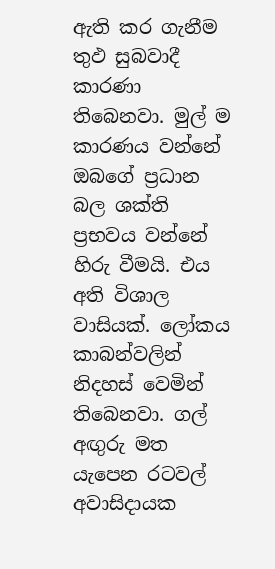ඇති කර ගැනීම තුඵ සුබවාදී කාරණා තිබෙනවා. මුල් ම කාරණය වන්නේ ඔබගේ ප්‍රධාන බල ශක්ති ප්‍රභවය වන්නේ හිරු වීමයි. එය අති විශාල වාසියක්. ලෝකය කාබන්වලින් නිදහස් වෙමින් තිබෙනවා. ගල් අඟුරු මත යැපෙන රටවල් අවාසිදායක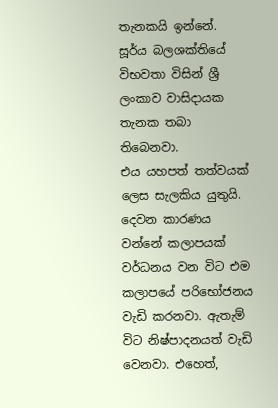තැනකයි ඉන්නේ. සූර්ය බලශක්තියේ විභවතා විසින් ශ්‍රී ලංකාව වාසිදායක තැනක තබා තිබෙනවා. එය ‍යහපත් තත්වයක් ලෙස සැලකිය යුතුයි. දෙවන කාරණය වන්නේ කලාපයක් වර්ධනය වන විට එම කලාපයේ පරිභෝජනය වැඩි කරනවා. ඇතැම් විට නිෂ්පාදනයත් වැඩි වෙනවා. එහෙත්,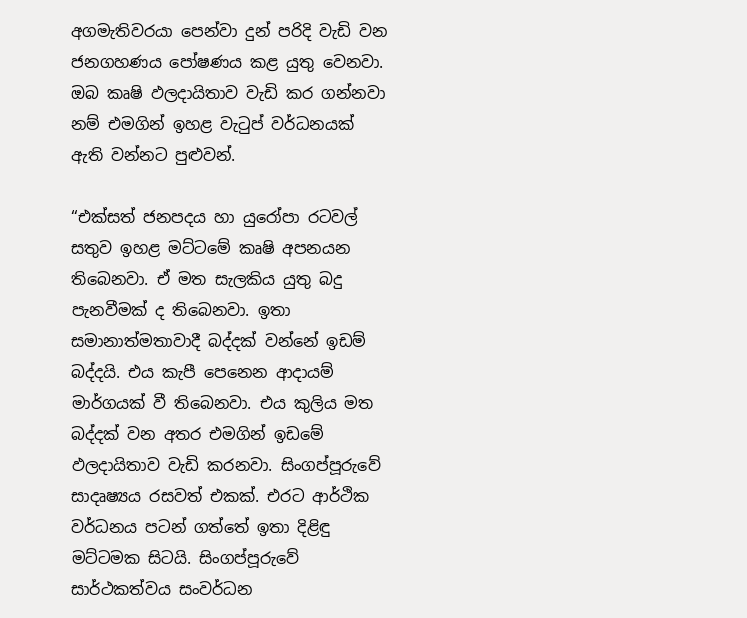අගමැතිවරයා පෙන්වා දුන් පරිදි වැඩි වන ජනගහණය පෝෂණය කළ යුතු වෙනවා. ඔබ කෘෂි ඵලදායිතාව වැඩි කර ගන්නවා නම් එමගින් ඉහළ වැටුප් වර්ධනයක් ඇති වන්නට පුළුවන්.

“එක්සත් ජනපදය හා යුරෝපා රටවල් සතුව ඉහළ මට්ටමේ කෘෂි අපනයන තිබෙනවා. ඒ මත සැලකිය යුතු බදු පැනවීමක් ද තිබෙනවා. ඉතා සමානාත්මතාවාදී බද්දක් වන්නේ ඉඩම් බද්දයි. එය කැපී පෙනෙන ආදායම් මාර්ගයක් වී තිබෙනවා. එය කුලිය මත බද්දක් වන අතර එමගින් ඉඩමේ ඵලදායිතාව වැඩි කරනවා. සිංගප්පූරුවේ සාදෘෂ්‍යය රසවත් එකක්. එරට ආර්ථික වර්ධනය පටන් ගත්තේ ඉතා දිළිඳු මට්ටමක සිටයි. සිංගප්පූරුවේ සාර්ථකත්වය සංවර්ධන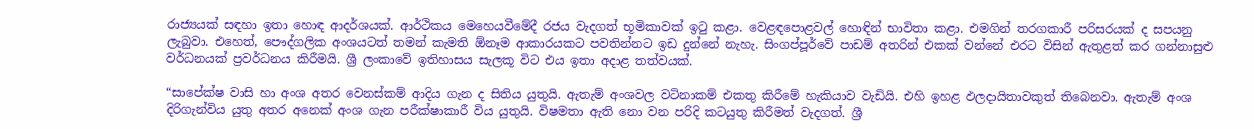රාජ්‍යයක් සඳහා ඉතා හොඳ ආදර්ශයක්. ආර්ථිකය මෙහෙයවීමේදී රජය වැදගත් භූමිකාවක් ඉටු කළා. වෙළඳපොළවල් හොඳින් භාවිතා කළා. එමගින් තරගකාරී පරිසරයක් ද සපයනු ලැබුවා. එහෙත්, පෞද්ගලික අංශයටත් තමන් කැමති ඕනෑම ආකාරයකට පවතින්නට ඉඩ දුන්නේ නැහැ. සිංගප්පූර්වේ පාඩම් අතරින් එකක් වන්නේ එරට විසින් ඇතුළත් කර ගන්නාසුළු වර්ධනයක් ප්‍රවර්ධනය කිරීමයි. ශ්‍රී ලංකාවේ ඉතිහාසය සැලකූ විට එය ඉතා අදාළ තත්වයක්.

“සාපේක්ෂ වාසි හා අංශ අතර වෙනස්කම් ආදිය ගැන ද සිතිය යුතුයි. ඇතැම් අංශවල වටිනාකම් එකතු කිරීමේ හැකියාව වැඩියි. එහි ඉහළ ඵලදායිතාවකුත් තිබෙනවා. ඇතැම් අංශ දිරිගැන්විය යුතු අතර අනෙක් අංශ ගැන පරීක්ෂාකාරී විය යුතුයි. විෂමතා ඇති නො වන පරිදි කටයුතු කිරීමත් වැදගත්. ශ්‍රී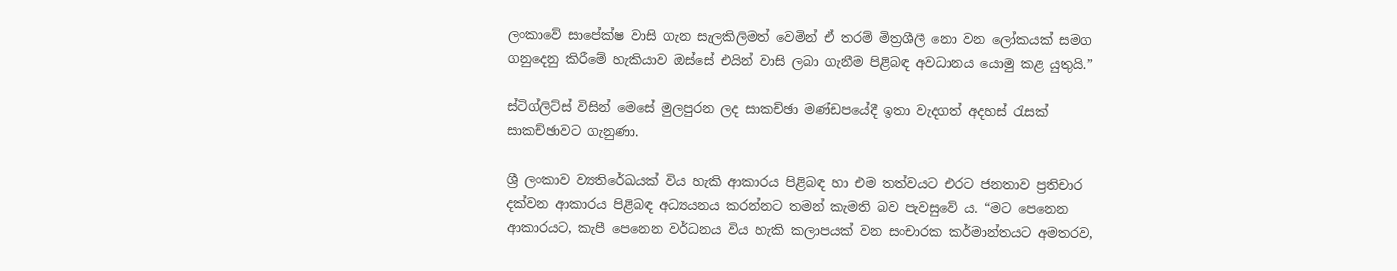ලංකාවේ සාපේක්ෂ වාසි ගැන සැලකිලිමත් වෙමින් ඒ තරම් මිත්‍රශීලී නො වන ලෝකයක් සමග ගනුදෙනු කිරීමේ හැකියාව ඔස්සේ එයින් වාසි ලබා ගැනීම පිළිබඳ අවධානය යොමු කළ යුතුයි.”

ස්ටිග්ලිට්ස් විසින් මෙසේ මුලපුරන ලද සාකච්ඡා මණ්ඩපයේදී ඉතා වැදගත් අදහස් රැසක් සාකච්ඡාවට ගැනුණා.

ශ්‍රී ලංකාව ව්‍යතිරේඛයක් විය හැකි ආකාරය පිළිබඳ හා එම තත්වයට එරට ජනතාව ප්‍රතිචාර දක්වන ආකාරය පිළිබඳ අධ්‍යයනය කරන්නට තමන් කැමති බව පැවසුවේ ය. “මට පෙනෙන ආකාරයට, කැපී පෙනෙන වර්ධනය විය හැකි කලාපයක් වන සංචාරක කර්මාන්තයට අමතරව,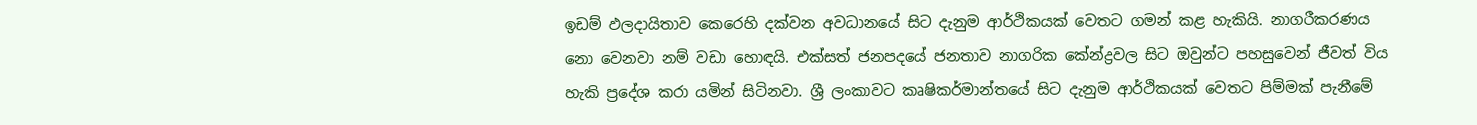ඉඩම් ඵලදායිතාව කෙරෙහි දක්වන අවධානයේ සිට දැනුම ආර්ථිකයක් වෙතට ගමන් කළ හැකියි. නාගරීකරණය නො වෙනවා නම් වඩා හොඳයි. එක්සත් ජනපදයේ ජනතාව නාගරික කේන්ද්‍රවල සිට ඔවුන්ට පහසුවෙන් ජීවත් විය හැකි ප්‍රදේශ කරා යමින් සිටිනවා. ශ්‍රී ලංකාවට කෘෂිකර්මාන්තයේ සිට දැනුම ආර්ථිකයක් වෙතට පිම්මක් පැනීමේ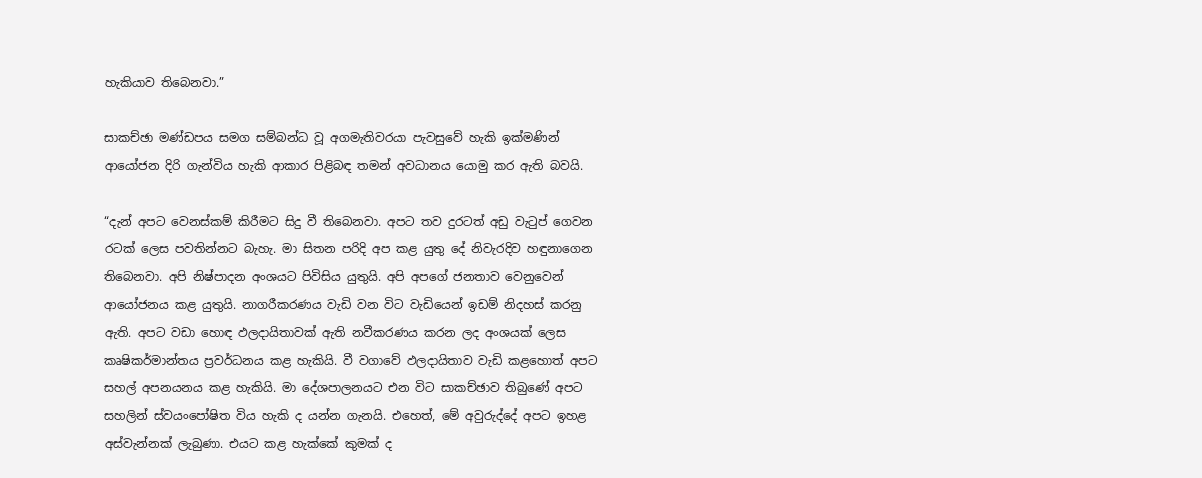හැකියාව තිබෙනවා.”

සාකච්ඡා මණ්ඩපය සමග සම්බන්ධ වූ අගමැතිවරයා පැවසුවේ හැකි ඉක්මණින් ආයෝජන දිරි ගැන්විය හැකි ආකාර පිළිබඳ තමන් අවධානය යොමු කර ඇති බවයි.

“දැන් අපට වෙනස්කම් කිරීමට සිදු වී තිබෙනවා. අපට තව දුරටත් අඩු වැටුප් ගෙවන රටක් ලෙස පවතින්නට බැහැ. මා සිතන පරිදි අප කළ යුතු දේ නිවැරදිව හඳුනාගෙන තිබෙනවා. අපි නිෂ්පාදන අංශයට පිවිසිය යුතුයි. අපි අපගේ ජනතාව වෙනුවෙන් ආයෝජනය කළ යුතුයි. නාගරීකරණය වැඩි වන විට වැඩියෙන් ඉඩම් නිදහස් කරනු ඇති. අපට වඩා හොඳ ඵලදායිතාවක් ඇති නවීකරණය කරන ලද අංශයක් ලෙස කෘෂිකර්මාන්තය ප්‍රවර්ධනය කළ හැකියි. වී වගාවේ ඵලදායිතාව වැඩි කළහොත් අපට සහල් අපනයනය කළ හැකියි. මා දේශපාලනයට එන විට සාකච්ඡාව තිබුණේ අපට සහලින් ස්වයංපෝෂිත විය හැකි ද යන්න ගැනයි. එහෙත්, මේ අවුරුද්දේ අපට ඉහළ අස්වැන්නක් ලැබුණා. එයට කළ හැක්කේ කුමක් ද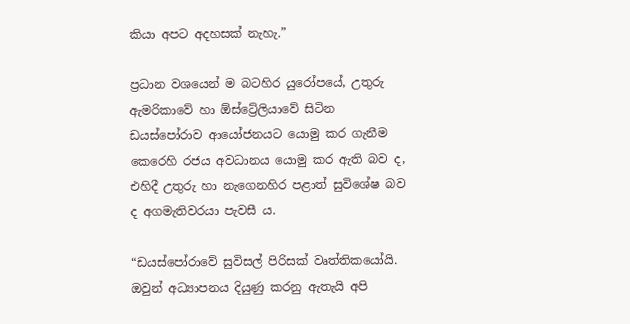කියා අපට අදහසක් නැහැ.”

ප්‍රධාන වශයෙන් ම බටහිර යුරෝපයේ, උතුරු ඇමරිකාවේ හා ඕස්ට්‍රේලියාවේ සිටින ඩයස්පෝරාව ආයෝජනයට යොමු කර ගැනීම කෙරෙහි රජය අවධානය යොමු කර ඇති බව ද, එහිදී උතුරු හා නැගෙනහිර පළාත් සුවිශේෂ බව ද අගමැතිවරයා පැවසී ය.

“ඩයස්පෝරාවේ සුවිසල් පිරිසක් වෘත්තිකයෝයි. ඔවුන් අධ්‍යාපනය දියුණු කරනු ඇතැයි අපි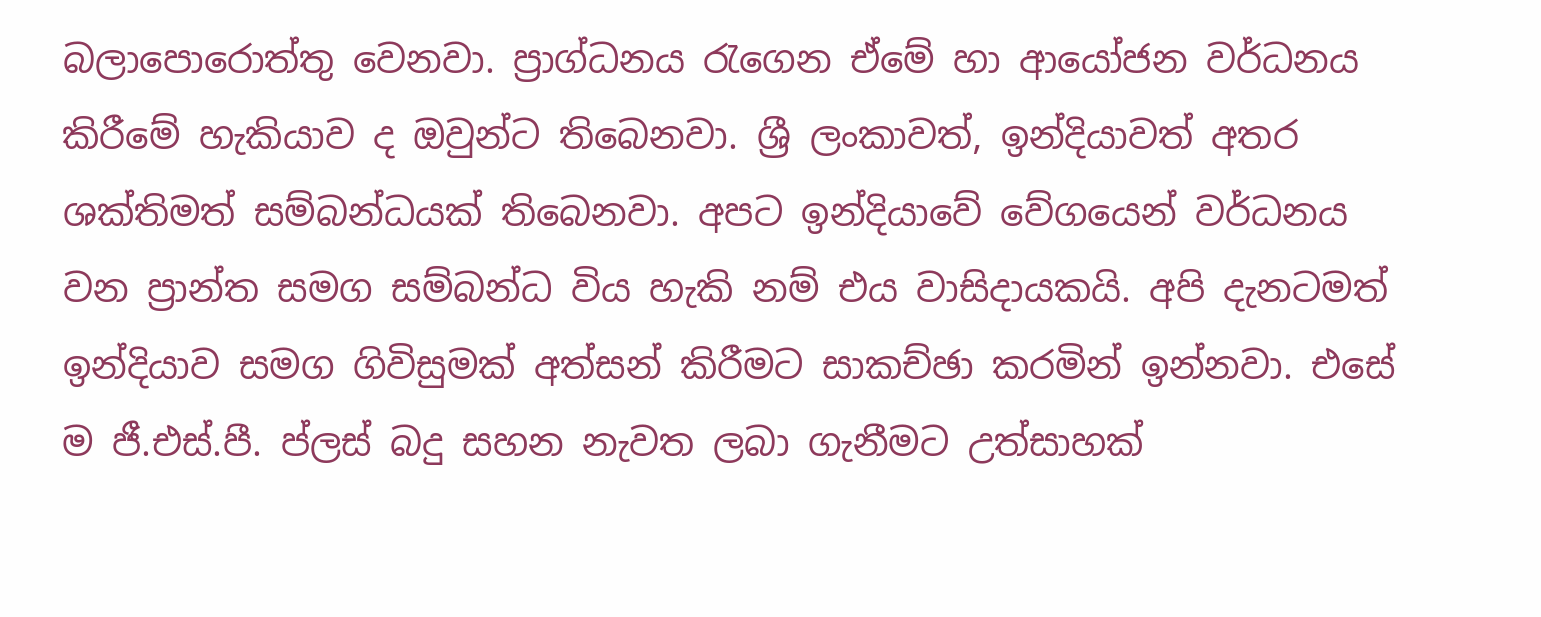බලාපොරොත්තු වෙනවා. ප්‍රාග්ධනය රැගෙන ඒමේ හා ආයෝජන වර්ධනය කිරීමේ හැකියාව ද ඔවුන්ට තිබෙනවා. ශ්‍රී ලංකාවත්, ඉන්දියාවත් අතර ශක්තිමත් සම්බන්ධයක් තිබෙනවා. අපට ඉන්දියාවේ වේගයෙන් වර්ධනය වන ප්‍රාන්ත සමග සම්බන්ධ විය හැකි නම් එය වාසිදායකයි. අපි දැනටමත් ඉන්දියාව සමග ගිවිසුමක් අත්සන් කිරීමට සාකච්ඡා කරමින් ඉන්නවා. එසේ ම ජී.එස්.පී. ප්ලස් බදු සහන නැවත ලබා ගැනීමට උත්සාහක්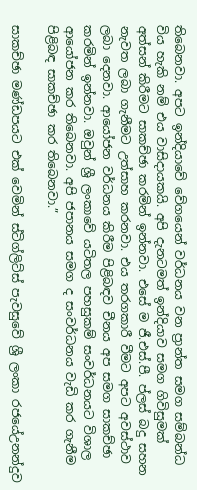තිබෙනවා. අපට ඉන්දියාවේ වේගයෙන් වර්ධනය වන ප්‍රාන්ත සමග සම්බන්ධ විය හැකි නම් එය වාසිදායකයි. අපි දැනටමත් ඉන්දියාව සමග ගිවිසුමක් අත්සන් කිරීමට සාකච්ඡා කරමින් ඉන්නවා. එසේ ම ජී.එස්.පී. ප්ලස් බදු සහන නැවත ලබා ගැනීමට උත්සාහ කරනවා. එය තරගකාරී වීමට අපට අවස්ථාව ලබා දෙනවා. ආයෝජන වර්ධනය කිරීම පිළිබඳව චීනය අප සමග සාකච්ඡා කරමින් ඉන්නවා. ඔවුන් ශ්‍රී ලංකාවේ යටිතල පහසුකම් සංවර්ධනයට විශාල ආයෝජන කර තිබෙනවා. අපි ජපානය සමග ද සංවර්ධනය වැඩි කර ගැනීම පිළිබඳ සාකච්ඡා කර තිබෙනවා.”

සාකච්ඡා මණ්ඩපයට එක් වෙමින් ස්ටිග්ලිට්ස් පැවසුවේ ශ්‍රී ලංකා රජයේඋනන්දුව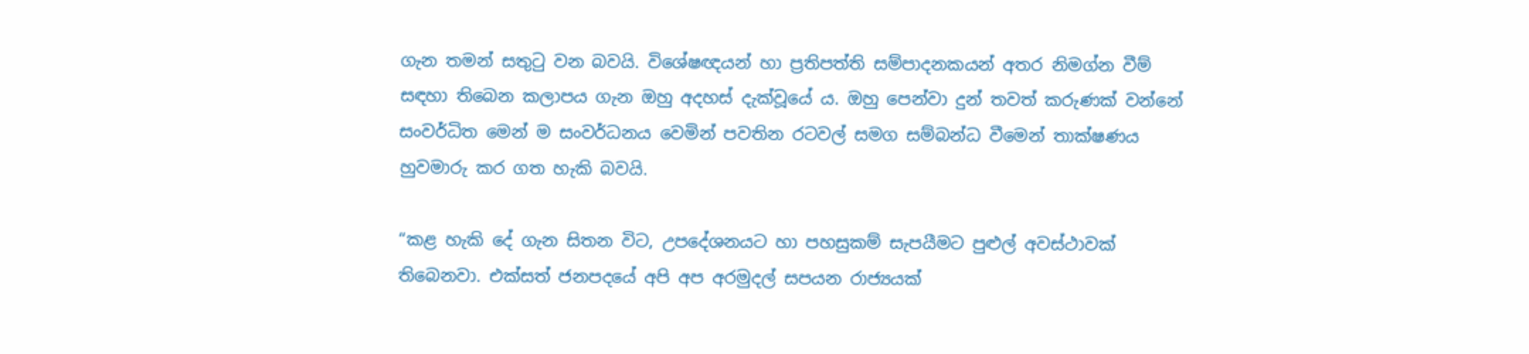ගැන තමන් සතුටු වන බවයි. විශේෂඥයන් හා ප්‍රතිපත්ති සම්පාදනකයන් අතර නිමග්න වීම් සඳහා තිබෙන කලාපය ගැන ඔහු අදහස් දැක්වූයේ ය. ඔහු පෙන්වා දුන් තවත් කරුණක් වන්නේ සංවර්ධිත මෙන් ම සංවර්ධනය වෙමින් පවතින රටවල් සමග සම්බන්ධ වීමෙන් තාක්ෂණය හුවමාරු කර ගත හැකි බවයි.

“කළ හැකි දේ ගැන සිතන විට, උපදේශනයට හා පහසුකම් සැපයීමට පුළුල් අවස්ථාවක් තිබෙනවා. එක්සත් ජනපදයේ අපි අප අරමුදල් සපයන රාජ්‍යයක්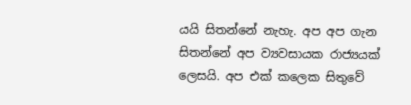යයි සිතන්නේ නැහැ. අප අප ගැන සිතන්නේ අප ව්‍යවසායක රාජ්‍යයක් ලෙසයි. අප එක් කලෙක සිතුවේ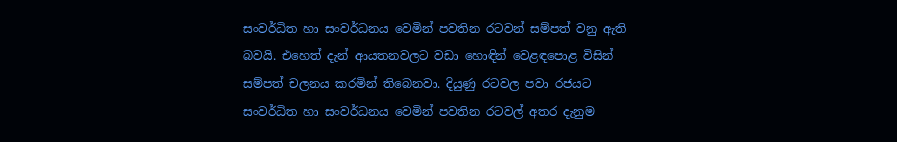සංවර්ධිත හා සංවර්ධනය වෙමින් පවතින රටවන් සම්පත් වනු ඇති බවයි. එහෙත් දැන් ආයතනවලට වඩා හොඳින් වෙළඳපොළ විසින් සම්පත් චලනය කරමින් තිබෙනවා. දියුණු රටවල පවා රජයට සංවර්ධිත හා සංවර්ධනය වෙමින් පවතින රටවල් අතර දැනුම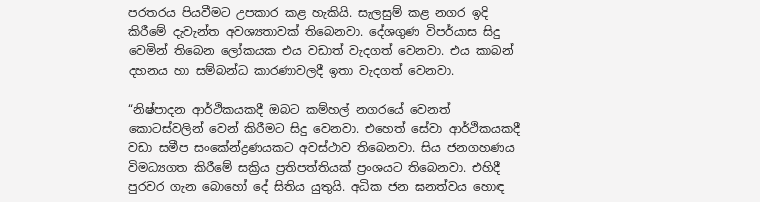පරතරය පියවීමට උපකාර කළ හැකියි. සැලසුම් කළ නගර ඉදි කිරීමේ දැවැන්ත අවශ්‍යතාවක් තිබෙනවා. දේශගුණ විපර්යාස සිදු වෙමින් තිබෙන ලෝකයක එය වඩාත් වැදගත් වෙනවා. එය කාබන් දහනය හා සම්බන්ධ කාරණාවලදී ඉතා වැදගත් වෙනවා.

“නිෂ්පාදන ආර්ථිකයකදී ඔබට කම්හල් නගරයේ වෙනත් කොටස්වලින් වෙන් කිරීමට සිදු වෙනවා. එහෙත් සේවා ආර්ථිකයකදී වඩා සමීප සංකේන්ද්‍රණයකට අවස්ථාව තිබෙනවා. සිය ජනගහණය විමධ්‍යගත කිරීමේ සක්‍රිය ප්‍රතිපත්තියක් ප්‍රංශයට තිබෙනවා. එහිදී පුරවර ගැන බොහෝ දේ සිතිය යුතුයි. අධික ජන ඝනත්වය හොඳ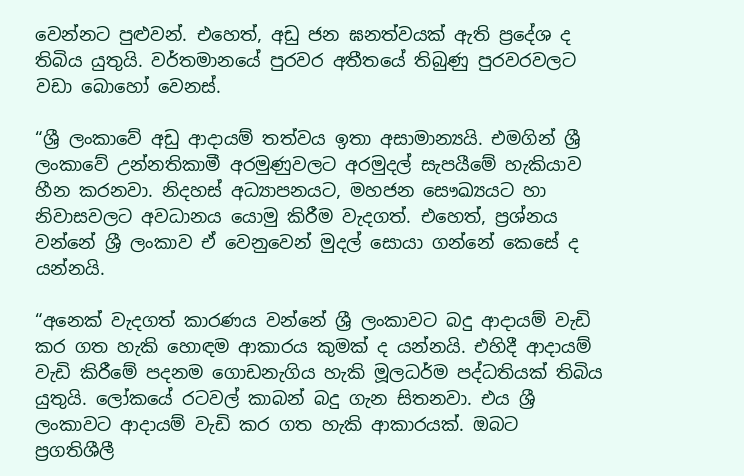වෙන්නට පුළුවන්. එහෙත්, අඩු ජන ඝනත්වයක් ඇති ප්‍රදේශ ද තිබිය යුතුයි. වර්තමානයේ පුරවර අතීතයේ තිබුණු පුරවරවලට වඩා බොහෝ වෙනස්.

“ශ්‍රී ලංකාවේ අඩු ආදායම් තත්වය ඉතා අසාමාන්‍යයි. එමගින් ශ්‍රී ලංකාවේ උන්නතිකාමී අරමුණුවලට අරමුදල් සැපයීමේ හැකියාව හීන කරනවා. නිදහස් අධ්‍යාපනයට, මහජන සෞඛ්‍යයට හා නිවාසවලට අවධානය යොමු කිරීම වැදගත්. එහෙත්, ප්‍රශ්නය වන්නේ ශ්‍රී ලංකාව ඒ වෙනුවෙන් මුදල් සොයා ගන්නේ කෙසේ ද යන්නයි.

“අනෙක් වැදගත් කාරණය වන්නේ ශ්‍රී ලංකාවට බදු ආදායම් වැඩි කර ගත හැකි හොඳම ආකාරය කුමක් ද යන්නයි. එහිදී ආදායම් වැඩි කිරීමේ පදනම ගොඩනැගිය හැකි මූලධර්ම පද්ධතියක් තිබිය යුතුයි. ලෝකයේ රටවල් කාබන් බදු ගැන සිතනවා. එය ශ්‍රී ලංකාවට ආදායම් වැඩි කර ගත හැකි ආකාරයක්. ඔබට ප්‍රගතිශීලී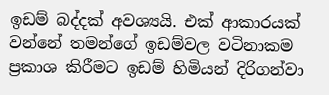ඉඩම් බද්දක් අවශ්‍යයි. එක් ආකාරයක් වන්නේ තමන්ගේ ඉඩම්වල වටිනාකම ප්‍රකාශ කිරීමට ඉඩම් හිමියන් දිරිගන්වා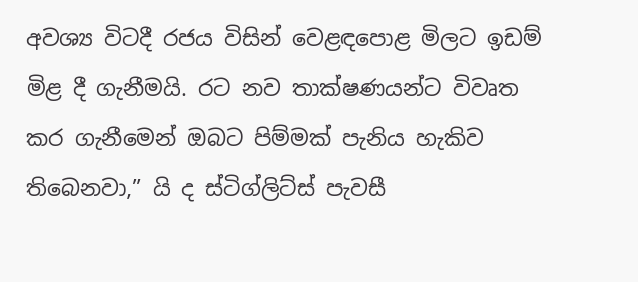අවශ්‍ය විටදී රජය විසින් වෙළඳපොළ මිලට ඉඩම් මිළ දී ගැනීමයි. රට නව තාක්ෂණයන්ට විවෘත කර ගැනීමෙන් ඔබට පිම්මක් පැනිය හැකිව තිබෙනවා,” යි ද ස්ටිග්ලිට්ස් පැවසී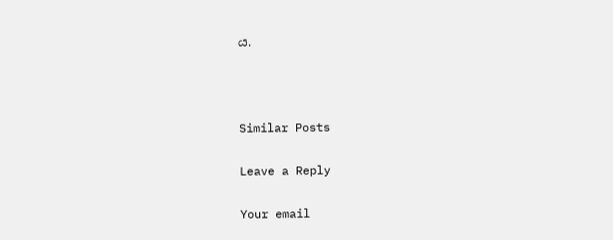ය.



Similar Posts

Leave a Reply

Your email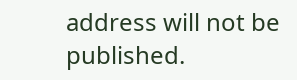address will not be published.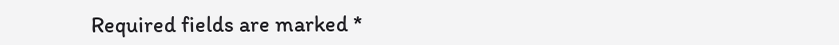Required fields are marked *